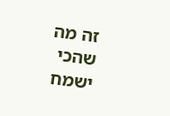זה מה שהכי ישמח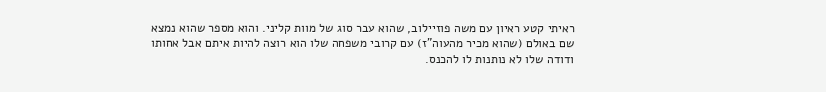ראיתי קטע ראיון עם משה פוזיילוב, שהוא עבר סוג של מוות קליני. והוא מספר שהוא נמצא שם באולם (שהוא מכיר מהעוה"ז) עם קרובי משפחה שלו הוא רוצה להיות איתם אבל אחותו ודודה שלו לא נותנות לו להכנס.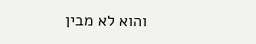והוא לא מבין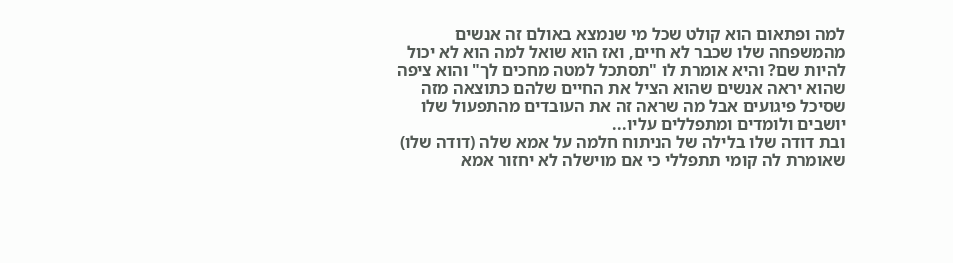למה ופתאום הוא קולט שכל מי שנמצא באולם זה אנשים מהמשפחה שלו שכבר לא חיים, ואז הוא שואל למה הוא לא יכול להיות שם? והיא אומרת לו "תסתכל למטה מחכים לך" והוא ציפה שהוא יראה אנשים שהוא הציל את החיים שלהם כתוצאה מזה שסיכל פיגועים אבל מה שראה זה את העובדים מהתפעול שלו יושבים ולומדים ומתפללים עליו...
ובת דודה שלו בלילה של הניתוח חלמה על אמא שלה (דודה שלו) שאומרת לה קומי תתפללי כי אם מוישלה לא יחזור אמא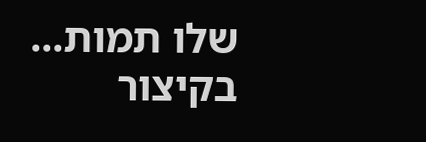שלו תמות...
בקיצור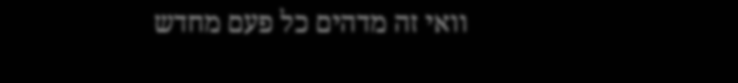וואי זה מדהים כל פעם מחדש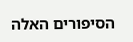הסיפורים האלה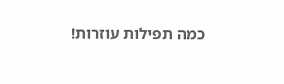כמה תפילות עוזרות!